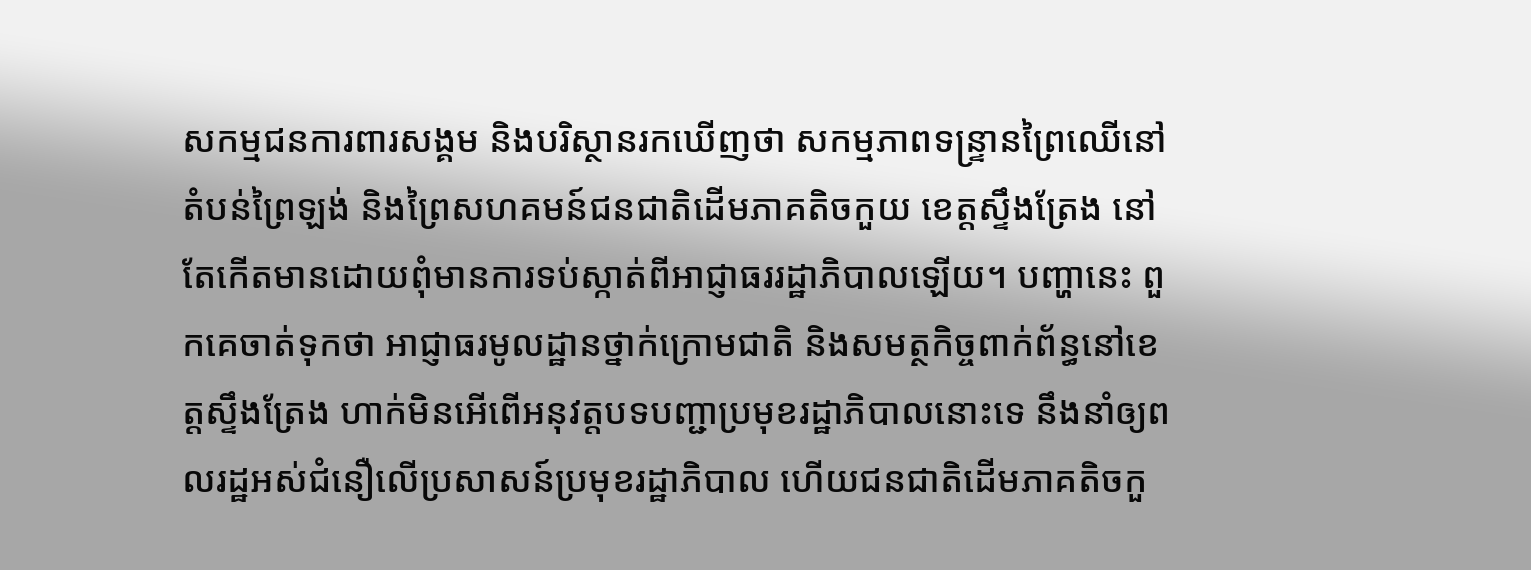សកម្មជនការពារសង្គម និងបរិស្ថានរកឃើញថា សកម្មភាពទន្ទ្រានព្រៃឈើនៅតំបន់ព្រៃឡង់ និងព្រៃសហគមន៍ជនជាតិដើមភាគតិចកួយ ខេត្តស្ទឹងត្រែង នៅតែកើតមានដោយពុំមានការទប់ស្កាត់ពីអាជ្ញាធររដ្ឋាភិបាលឡើយ។ បញ្ហានេះ ពួកគេចាត់ទុកថា អាជ្ញាធរមូលដ្ឋានថ្នាក់ក្រោមជាតិ និងសមត្ថកិច្ចពាក់ព័ន្ធនៅខេត្តស្ទឹងត្រែង ហាក់មិនអើពើអនុវត្តបទបញ្ជាប្រមុខរដ្ឋាភិបាលនោះទេ នឹងនាំឲ្យពលរដ្ឋអស់ជំនឿលើប្រសាសន៍ប្រមុខរដ្ឋាភិបាល ហើយជនជាតិដើមភាគតិចកួ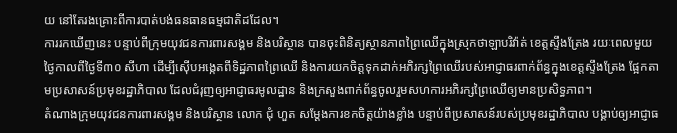យ នៅតែរងគ្រោះពីការបាត់បង់ធនធានធម្មជាតិដដែល។
ការរកឃើញនេះ បន្ទាប់ពីក្រុមយុវជនការពារសង្គម និងបរិស្ថាន បានចុះពិនិត្យស្ថានភាពព្រៃឈើក្នុងស្រុកថាឡាបរិវ៉ាត់ ខេត្តស្ទឹងត្រែង រយៈពេលមួយថ្ងៃកាលពីថ្ងៃទី៣០ សីហា ដើម្បីស៊ើបអង្កេតពីទិដ្ឋភាពព្រៃឈើ និងការយកចិត្តទុកដាក់អភិរក្សព្រៃឈើរបស់អាជ្ញាធរពាក់ព័ន្ធក្នុងខេត្តស្ទឹងត្រែង ផ្អែកតាមប្រសាសន៍ប្រមុខរដ្ឋាភិបាល ដែលជំរុញឲ្យអាជ្ញាធរមូលដ្ឋាន និងក្រសួងពាក់ព័ន្ធចូលរួមសហការអភិរក្សព្រៃឈើឲ្យមានប្រសិទ្ធភាព។
តំណាងក្រុមយុវជនការពារសង្គម និងបរិស្ថាន លោក ជុំ ហួត សម្ដែងការខកចិត្តយ៉ាងខ្លាំង បន្ទាប់ពីប្រសាសន៍របស់ប្រមុខរដ្ឋាភិបាល បង្គាប់ឲ្យអាជ្ញាធ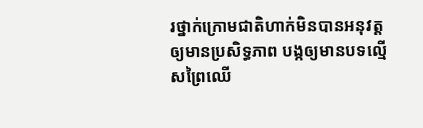រថ្នាក់ក្រោមជាតិហាក់មិនបានអនុវត្តឲ្យមានប្រសិទ្ធភាព បង្កឲ្យមានបទល្មើសព្រៃឈើ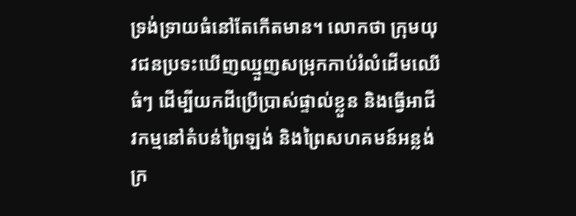ទ្រង់ទ្រាយធំនៅតែកើតមាន។ លោកថា ក្រុមយុវជនប្រទះឃើញឈ្មួញសម្រុកកាប់រំលំដើមឈើធំៗ ដើម្បីយកដីប្រើប្រាស់ផ្ទាល់ខ្លួន និងធ្វើអាជីវកម្មនៅតំបន់ព្រៃឡង់ និងព្រៃសហគមន៍អន្លង់ក្រ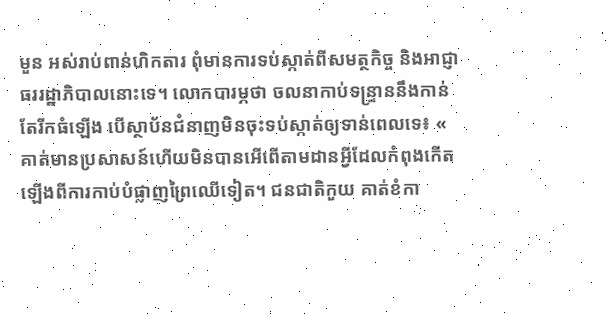មួន អស់រាប់ពាន់ហិកតារ ពុំមានការទប់ស្កាត់ពីសមត្ថកិច្ច និងអាជ្ញាធររដ្ឋាភិបាលនោះទេ។ លោកបារម្ភថា ចលនាកាប់ទន្ទ្រាននឹងកាន់តែរីកធំឡើង បើស្ថាប័នជំនាញមិនចុះទប់ស្កាត់ឲ្យទាន់ពេលទេ៖ « គាត់មានប្រសាសន៍ហើយមិនបានអើពើតាមដានអ្វីដែលកំពុងកើតឡើងពីការកាប់បំផ្លាញព្រៃឈើទៀត។ ជនជាតិកួយ គាត់ខំកា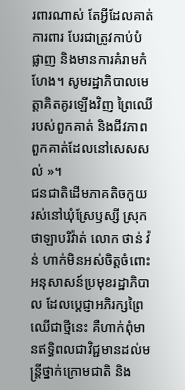រពារណាស់ តែអ្វីដែលគាត់ការពារ បែរជាត្រូវកាប់បំផ្លាញ និងមានការគំរាមកំហែង។ សូមរដ្ឋាភិបាលមេត្តាគិតគូរឡើងវិញ ព្រៃឈើរបស់ពួកគាត់ និងជីវភាពពួកគាត់ដែលនៅសេសសល់ »។
ជនជាតិដើមភាគតិចកួយ រស់នៅឃុំស្រែឫស្សី ស្រុកថាឡាបរិវ៉ាត់ លោក ថាន់ វ៉ន់ ហាក់មិនអស់ចិត្តចំពោះអនុសាសន៍ប្រមុខរដ្ឋាភិបាល ដែលប្ដេជ្ញាអភិរក្សព្រៃឈើជាថ្មីនេះ គឺហាក់ពុំមានឥទ្ធិពលជាវិជ្ជមានដល់មន្ត្រីថ្នាក់ក្រោមជាតិ និង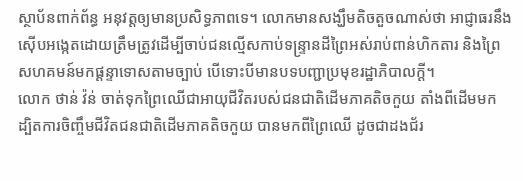ស្ថាប័នពាក់ព័ន្ធ អនុវត្តឲ្យមានប្រសិទ្ធភាពទេ។ លោកមានសង្ឃឹមតិចតួចណាស់ថា អាជ្ញាធរនឹងស៊ើបអង្កេតដោយត្រឹមត្រូវដើម្បីចាប់ជនល្មើសកាប់ទន្ទ្រានដីព្រៃអស់រាប់ពាន់ហិកតារ និងព្រៃសហគមន៍មកផ្ដន្ទាទោសតាមច្បាប់ បើទោះបីមានបទបញ្ជាប្រមុខរដ្ឋាភិបាលក្តី។
លោក ថាន់ វ៉ន់ ចាត់ទុកព្រៃឈើជាអាយុជីវិតរបស់ជនជាតិដើមភាគតិចកួយ តាំងពីដើមមក ដ្បិតការចិញ្ចឹមជីវិតជនជាតិដើមភាគតិចកួយ បានមកពីព្រៃឈើ ដូចជាដងជ័រ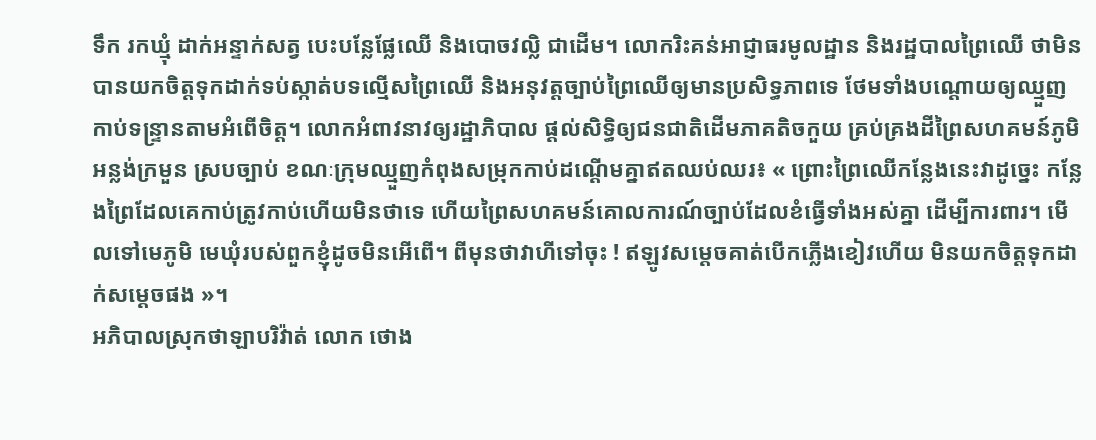ទឹក រកឃ្មុំ ដាក់អន្ទាក់សត្វ បេះបន្លែផ្លែឈើ និងបោចវល្លិ ជាដើម។ លោករិះគន់អាជ្ញាធរមូលដ្ឋាន និងរដ្ឋបាលព្រៃឈើ ថាមិនបានយកចិត្តទុកដាក់ទប់ស្កាត់បទល្មើសព្រៃឈើ និងអនុវត្តច្បាប់ព្រៃឈើឲ្យមានប្រសិទ្ធភាពទេ ថែមទាំងបណ្តោយឲ្យឈ្មួញកាប់ទន្ទ្រានតាមអំពើចិត្ត។ លោកអំពាវនាវឲ្យរដ្ឋាភិបាល ផ្តល់សិទ្ធិឲ្យជនជាតិដើមភាគតិចកួយ គ្រប់គ្រងដីព្រៃសហគមន៍ភូមិអន្លង់ក្រមួន ស្របច្បាប់ ខណៈក្រុមឈ្មួញកំពុងសម្រុកកាប់ដណ្ដើមគ្នាឥតឈប់ឈរ៖ « ព្រោះព្រៃឈើកន្លែងនេះវាដូច្នេះ កន្លែងព្រៃដែលគេកាប់ត្រូវកាប់ហើយមិនថាទេ ហើយព្រៃសហគមន៍គោលការណ៍ច្បាប់ដែលខំធ្វើទាំងអស់គ្នា ដើម្បីការពារ។ មើលទៅមេភូមិ មេឃុំរបស់ពួកខ្ញុំដូចមិនអើពើ។ ពីមុនថាវាហីទៅចុះ ! ឥឡូវសម្ដេចគាត់បើកភ្លើងខៀវហើយ មិនយកចិត្តទុកដាក់សម្ដេចផង »។
អភិបាលស្រុកថាឡាបរិវ៉ាត់ លោក ថោង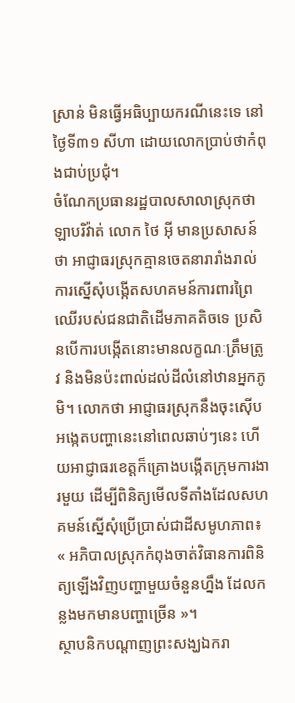ស្រាន់ មិនធ្វើអធិប្បាយករណីនេះទេ នៅថ្ងៃទី៣១ សីហា ដោយលោកប្រាប់ថាកំពុងជាប់ប្រជុំ។
ចំណែកប្រធានរដ្ឋបាលសាលាស្រុកថាឡាបរិវ៉ាត់ លោក ថៃ អ៊ី មានប្រសាសន៍ថា អាជ្ញាធរស្រុកគ្មានចេតនារារាំងរាល់ការស្នើសុំបង្កើតសហគមន៍ការពារព្រៃឈើរបស់ជនជាតិដើមភាគតិចទេ ប្រសិនបើការបង្កើតនោះមានលក្ខណៈត្រឹមត្រូវ និងមិនប៉ះពាល់ដល់ដីលំនៅឋានអ្នកភូមិ។ លោកថា អាជ្ញាធរស្រុកនឹងចុះស៊ើបអង្កេតបញ្ហានេះនៅពេលឆាប់ៗនេះ ហើយអាជ្ញាធរខេត្តក៏គ្រោងបង្កើតក្រុមការងារមួយ ដើម្បីពិនិត្យមើលទីតាំងដែលសហគមន៍ស្នើសុំប្រើប្រាស់ជាដីសមូហភាព៖ « អភិបាលស្រុកកំពុងចាត់វិធានការពិនិត្យឡើងវិញបញ្ហាមួយចំនួនហ្នឹង ដែលកន្លងមកមានបញ្ហាច្រើន »។
ស្ថាបនិកបណ្ដាញព្រះសង្ឃឯករា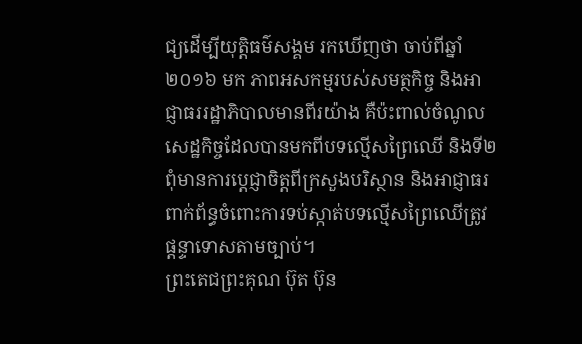ជ្យដើម្បីយុត្តិធម៌សង្គម រកឃើញថា ចាប់ពីឆ្នាំ២០១៦ មក ភាពអសកម្មរបស់សមត្ថកិច្ច និងអាជ្ញាធររដ្ឋាភិបាលមានពីរយ៉ាង គឺប៉ះពាល់ចំណូលសេដ្ឋកិច្ចដែលបានមកពីបទល្មើសព្រៃឈើ និងទី២ ពុំមានការប្ដេជ្ញាចិត្តពីក្រសួងបរិស្ថាន និងអាជ្ញាធរពាក់ព័ន្ធចំពោះការទប់ស្កាត់បទល្មើសព្រៃឈើត្រូវផ្ដន្ទាទោសតាមច្បាប់។
ព្រះតេជព្រះគុណ ប៊ុត ប៊ុន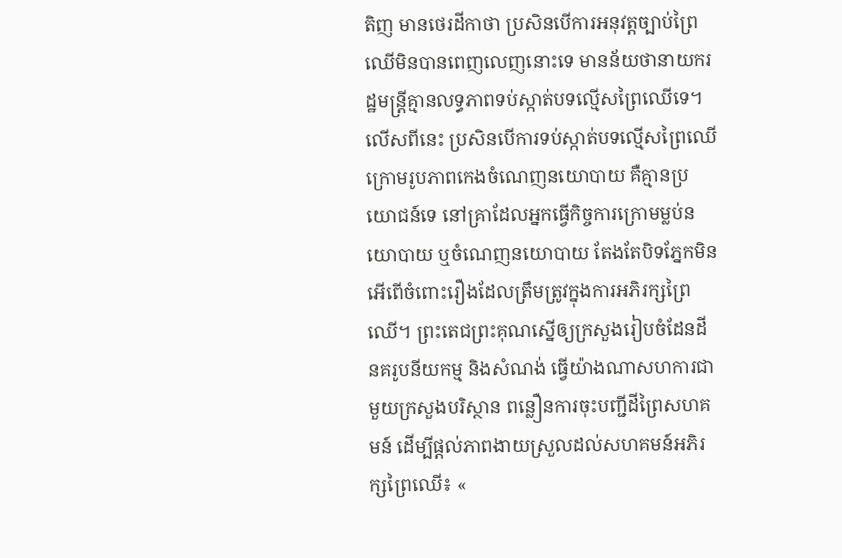តិញ មានថេរដីកាថា ប្រសិនបើការអនុវត្តច្បាប់ព្រៃឈើមិនបានពេញលេញនោះទេ មានន័យថានាយករដ្ឋមន្ត្រីគ្មានលទ្ធភាពទប់ស្កាត់បទល្មើសព្រៃឈើទេ។ លើសពីនេះ ប្រសិនបើការទប់ស្កាត់បទល្មើសព្រៃឈើក្រោមរូបភាពកេងចំណេញនយោបាយ គឺគ្មានប្រយោជន៍ទេ នៅគ្រាដែលអ្នកធ្វើកិច្ចការក្រោមម្លប់នយោបាយ ឬចំណេញនយោបាយ តែងតែបិទភ្នែកមិនអើពើចំពោះរឿងដែលត្រឹមត្រូវក្នុងការអភិរក្សព្រៃឈើ។ ព្រះតេជព្រះគុណស្នើឲ្យក្រសួងរៀបចំដែនដី នគរូបនីយកម្ម និងសំណង់ ធ្វើយ៉ាងណាសហការជាមួយក្រសួងបរិស្ថាន ពន្លឿនការចុះបញ្ជីដីព្រៃសហគមន៍ ដើម្បីផ្តល់ភាពងាយស្រួលដល់សហគមន៍អភិរក្សព្រៃឈើ៖ «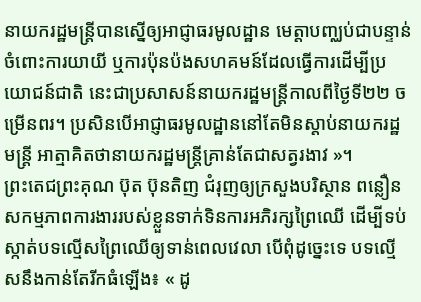នាយករដ្ឋមន្ត្រីបានស្នើឲ្យអាជ្ញាធរមូលដ្ឋាន មេត្តាបញ្ឈប់ជាបន្ទាន់ចំពោះការយាយី ឬការប៉ុនប៉ងសហគមន៍ដែលធ្វើការដើម្បីប្រយោជន៍ជាតិ នេះជាប្រសាសន៍នាយករដ្ឋមន្ត្រីកាលពីថ្ងៃទី២២ ចម្រើនពរ។ ប្រសិនបើអាជ្ញាធរមូលដ្ឋាននៅតែមិនស្តាប់នាយករដ្ឋមន្ត្រី អាត្មាគិតថានាយករដ្ឋមន្ត្រីគ្រាន់តែជាសត្វរងាវ »។
ព្រះតេជព្រះគុណ ប៊ុត ប៊ុនតិញ ជំរុញឲ្យក្រសួងបរិស្ថាន ពន្លឿនសកម្មភាពការងាររបស់ខ្លួនទាក់ទិនការអភិរក្សព្រៃឈើ ដើម្បីទប់ស្កាត់បទល្មើសព្រៃឈើឲ្យទាន់ពេលវេលា បើពុំដូច្នេះទេ បទល្មើសនឹងកាន់តែរីកធំឡើង៖ « ដូ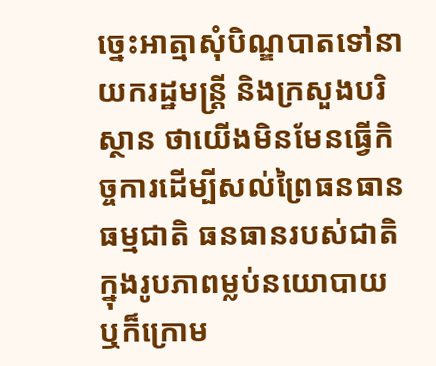ច្នេះអាត្មាសុំបិណ្ឌបាតទៅនាយករដ្ឋមន្ត្រី និងក្រសួងបរិស្ថាន ថាយើងមិនមែនធ្វើកិច្ចការដើម្បីសល់ព្រៃធនធានធម្មជាតិ ធនធានរបស់ជាតិក្នុងរូបភាពម្លប់នយោបាយ ឬក៏ក្រោម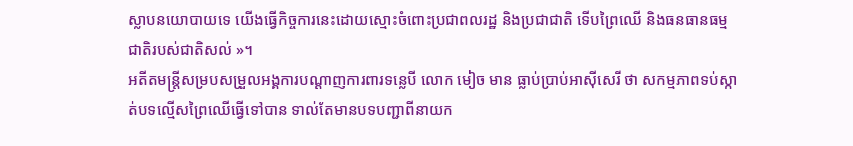ស្លាបនយោបាយទេ យើងធ្វើកិច្ចការនេះដោយស្មោះចំពោះប្រជាពលរដ្ឋ និងប្រជាជាតិ ទើបព្រៃឈើ និងធនធានធម្មជាតិរបស់ជាតិសល់ »។
អតីតមន្ត្រីសម្របសម្រួលអង្គការបណ្ដាញការពារទន្លេបី លោក មៀច មាន ធ្លាប់ប្រាប់អាស៊ីសេរី ថា សកម្មភាពទប់ស្កាត់បទល្មើសព្រៃឈើធ្វើទៅបាន ទាល់តែមានបទបញ្ជាពីនាយក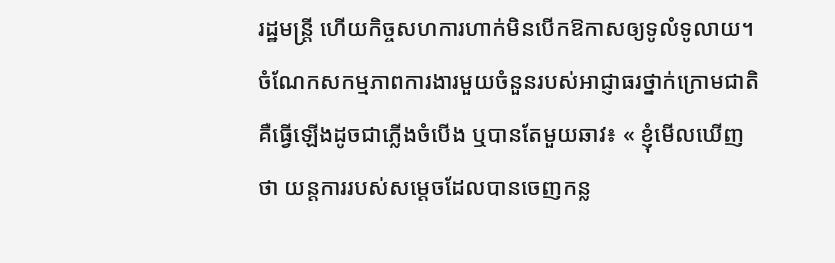រដ្ឋមន្ត្រី ហើយកិច្ចសហការហាក់មិនបើកឱកាសឲ្យទូលំទូលាយ។ ចំណែកសកម្មភាពការងារមួយចំនួនរបស់អាជ្ញាធរថ្នាក់ក្រោមជាតិ គឺធ្វើឡើងដូចជាភ្លើងចំបើង ឬបានតែមួយឆាវ៖ « ខ្ញុំមើលឃើញថា យន្តការរបស់សម្ដេចដែលបានចេញកន្ល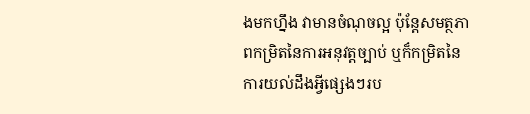ងមកហ្នឹង វាមានចំណុចល្អ ប៉ុន្តែសមត្ថភាពកម្រិតនៃការអនុវត្តច្បាប់ ឬក៏កម្រិតនៃការយល់ដឹងអ្វីផ្សេងៗរប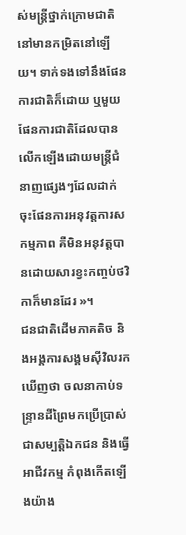ស់មន្ត្រីថ្នាក់ក្រោមជាតិនៅមានកម្រិតនៅឡើយ។ ទាក់ទងទៅនឹងផែនការជាតិក៏ដោយ ឬមួយផែនការជាតិដែលបានលើកឡើងដោយមន្ត្រីជំនាញផ្សេងៗដែលដាក់ចុះផែនការអនុវត្តការសកម្មភាព គឺមិនអនុវត្តបានដោយសារខ្វះកញ្ចប់ថវិកាក៏មានដែរ »។
ជនជាតិដើមភាគតិច និងអង្គការសង្គមស៊ីវិលរកឃើញថា ចលនាកាប់ទន្ទ្រានដីព្រៃមកប្រើប្រាស់ជាសម្បត្តិឯកជន និងធ្វើអាជីវកម្ម កំពុងកើតឡើងយ៉ាង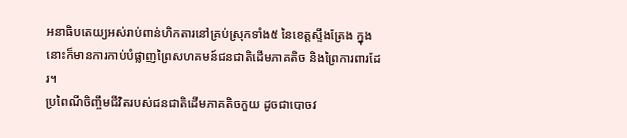អនាធិបតេយ្យអស់រាប់ពាន់ហិកតារនៅគ្រប់ស្រុកទាំង៥ នៃខេត្តស្ទឹងត្រែង ក្នុងនោះក៏មានការកាប់បំផ្លាញព្រៃសហគមន៍ជនជាតិដើមភាគតិច និងព្រៃការពារដែរ។
ប្រពៃណីចិញ្ចឹមជីវិតរបស់ជនជាតិដើមភាគតិចកួយ ដូចជាបោចវ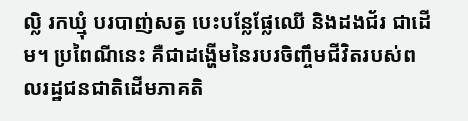ល្លិ រកឃ្មុំ បរបាញ់សត្វ បេះបន្លែផ្លែឈើ និងដងជ័រ ជាដើម។ ប្រពៃណីនេះ គឺជាដង្ហើមនៃរបរចិញ្ចឹមជីវិតរបស់ពលរដ្ឋជនជាតិដើមភាគតិ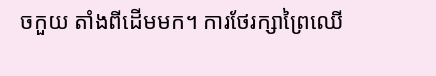ចកួយ តាំងពីដើមមក។ ការថែរក្សាព្រៃឈើ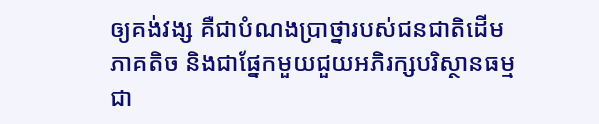ឲ្យគង់វង្ស គឺជាបំណងប្រាថ្នារបស់ជនជាតិដើមភាគតិច និងជាផ្នែកមួយជួយអភិរក្សបរិស្ថានធម្មជា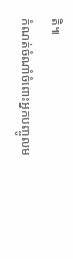តិ៕
កំណត់ចំណាំចំពោះអ្នកបញ្ចូលម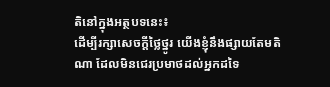តិនៅក្នុងអត្ថបទនេះ៖
ដើម្បីរក្សាសេចក្ដីថ្លៃថ្នូរ យើងខ្ញុំនឹងផ្សាយតែមតិណា ដែលមិនជេរប្រមាថដល់អ្នកដទៃ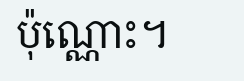ប៉ុណ្ណោះ។